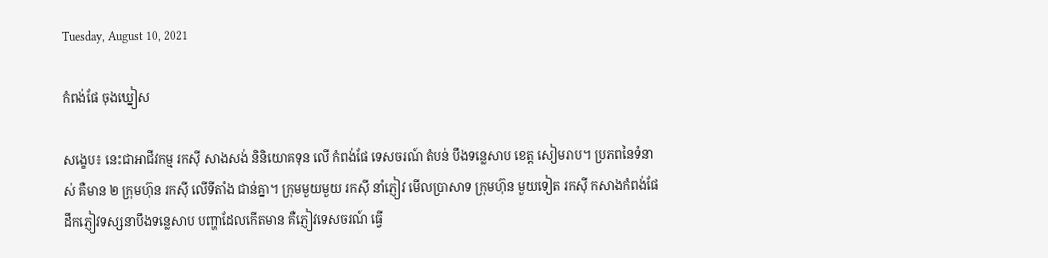Tuesday, August 10, 2021

កំពង់ផែ ចុងឃ្នៀស

សង្ខេប៖ នេះជាអាជីវកម្ម រកស៊ី សាងសង់ និនិយោគទុន លើ កំពង់ផែ ទេសចរណ៍ តំបន់ បឹងទន្លេសាប ខេត្ត សៀមរាប។ ប្រភពនៃទំនាស់ គឺមាន ២ ក្រុមហ៊ុន រកស៊ី លើទីតាំង ជាន់គ្នា។ ក្រុមមួយមួយ រកស៊ី នាំភ្ញៀវ មើលប្រាសាទ ក្រុមហ៊ុន មួយទៀត រកស៊ី កសាងកំពង់ផែ ដឹកភ្ញៀវទស្សនាបឹងទន្លេសាប បញ្ហាដែលកើតមាន គឺភ្ញៀវទេសចរណ៍ ធ្វើ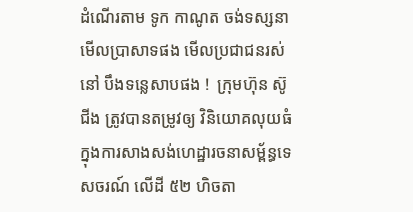ដំណើរតាម ទូក កាណូត ចង់ទស្សនាមើលប្រាសាទផង មើលប្រជាជនរស់នៅ បឹងទន្លេសាបផង !  ក្រុមហ៊ុន ស៊ូជីង ត្រូវបានតម្រូវឲ្យ វិនិយោគលុយធំក្នុងការសាងសង់ហេដ្ឋារចនាសម្ព័ន្ធទេសចរណ៍ លើដី ៥២ ហិចតា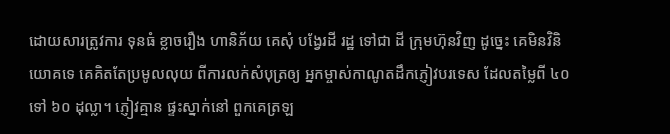ដោយសារត្រូវការ ទុនធំ ខ្លាចរឿង ហានិភ័យ គេសុំ បង្វែរដី រដ្ឋ ទៅជា ដី ក្រុមហ៊ុនវិញ ដូច្នេះ គេមិនវិនិយោគទេ គេគិតតែប្រមូលលុយ ពីការលក់សំបុត្រឲ្យ អ្នកម្ចាស់កាណូតដឹកភ្ញៀវបរទេស ដែលតម្លៃពី ៤០ ទៅ ៦០ ដុល្លា។ ភ្ញៀវគ្មាន ផ្ទះស្នាក់នៅ ពួកគេត្រឡ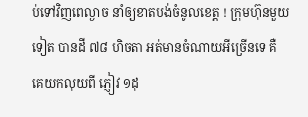ប់ទៅវិញពេល្ងាច នាំឲ្យខាតបង់ចំនូលខេត្ត ! ក្រុមហ៊ុនមួយទៀត បានដី ៧៨ ហិចតា អត់មានចំណាយអីច្រើនទេ គឺ គេយកលុយពី ភ្ញៀវ ១ដុ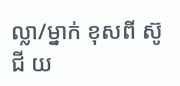ល្លា/ម្នាក់ ខុសពី ស៊ូជី យ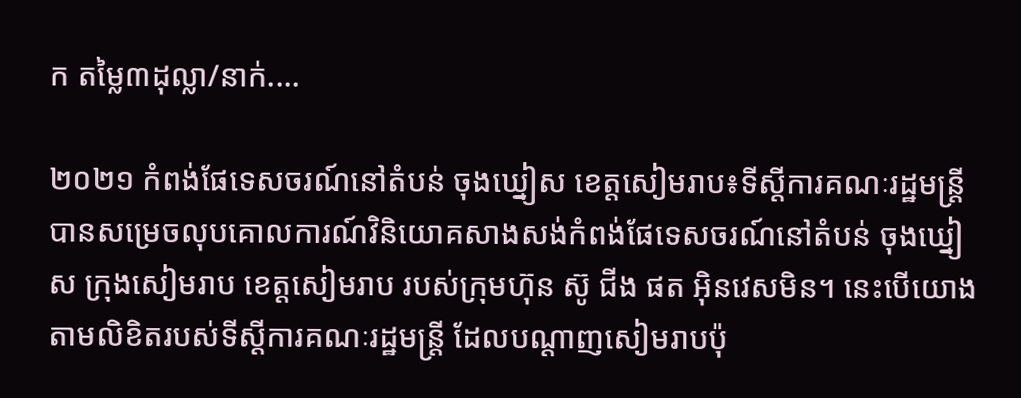ក តម្លៃ៣ដុល្លា/នាក់....

២០២១ កំពង់ផែទេសចរណ៍នៅតំបន់ ចុងឃ្នៀស ខេត្តសៀមរាប៖ទីស្ដីការគណៈរដ្ឋមន្ត្រីបានសម្រេចលុបគោលការណ៍វិនិយោគសាងសង់កំពង់ផែទេសចរណ៍នៅតំបន់ ចុងឃ្នៀស ក្រុងសៀមរាប ខេត្តសៀមរាប របស់ក្រុមហ៊ុន ស៊ូ ជីង ផត អ៊ិនវេសមិន។ នេះបើយោងតាមលិខិតរបស់ទីស្ដីការគណៈរដ្ឋមន្ត្រី ដែលបណ្ដាញសៀមរាបប៉ុ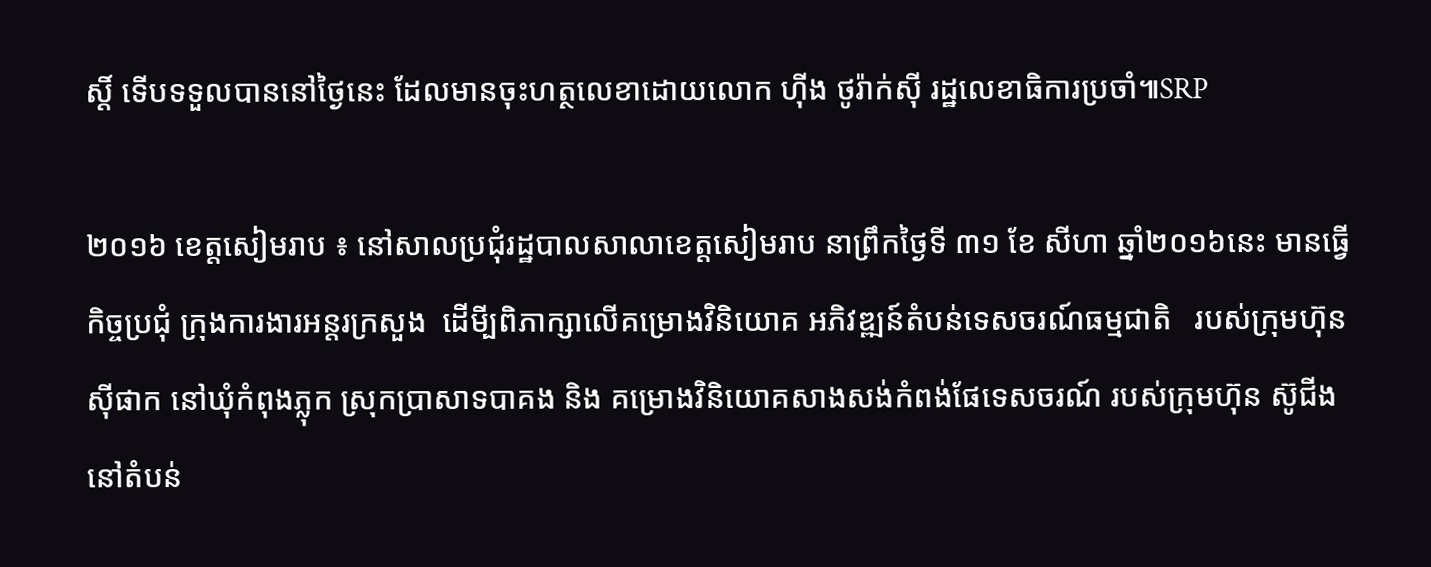ស្ដិ៍ ទើបទទួលបាននៅថ្ងៃនេះ ដែលមានចុះហត្ថលេខាដោយលោក ហ៊ីង ថូរ៉ាក់ស៊ី រដ្ឋលេខាធិការប្រចាំ៕SRP

២០១៦ ខេត្តសៀមរាប ៖ នៅសាលប្រជុំរដ្ឋបាលសាលាខេត្តសៀមរាប នាព្រឹកថ្ងៃទី ៣១ ខែ សីហា ឆ្នាំ២០១៦នេះ មានធ្វើកិច្ចប្រជុំ ក្រុងការងារអន្តរក្រសួង  ដើមី្បពិភាក្សាលើគម្រោងវិនិយោគ អភិវឌ្ឍន៍តំបន់ទេសចរណ៍ធម្មជាតិ   របស់ក្រុមហ៊ុន ស៊ីផាក នៅឃុំកំពុងភ្លុក ស្រុកប្រាសាទបាគង និង គម្រោងវិនិយោគសាងសង់កំពង់ផែទេសចរណ៍ របស់ក្រុមហ៊ុន ស៊ូជីង នៅតំបន់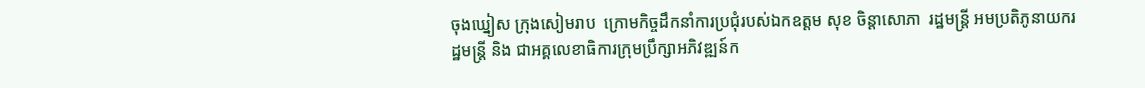ចុងឃ្នៀស ក្រុងសៀមរាប  ក្រោមកិច្ចដឹកនាំការប្រជុំរបស់ឯកឧត្តម សុខ ចិន្តាសោភា  រដ្ឋមន្ត្រី អមប្រតិភូនាយករដ្ឋមន្ត្រី និង ជាអគ្គលេខាធិការក្រុមប្រឹក្សាអភិវឌ្ឍន៍ក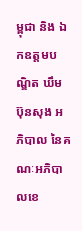ម្ពុជា និង ឯកឧត្តមបណ្ឌិត ឃឹម ប៊ុនសុង អភិបាល នៃគណៈអភិបាលខេ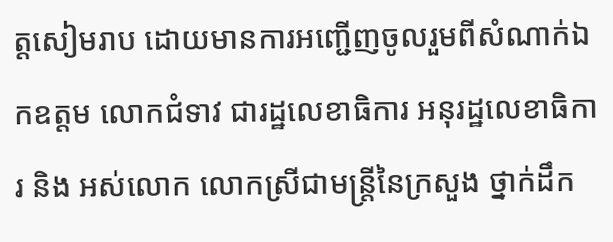ត្តសៀមរាប ដោយមានការអញ្ជើញចូលរួមពីសំណាក់ឯកឧត្តម លោកជំទាវ ជារដ្ឋលេខាធិការ អនុរដ្ឋលេខាធិការ និង អស់លោក លោកស្រីជាមន្ត្រីនៃក្រសួង ថ្នាក់ដឹក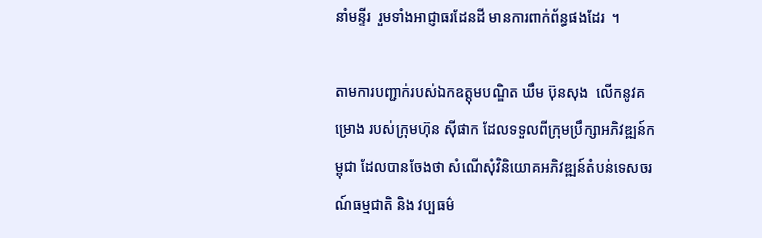នាំមន្ទីរ  រួមទាំងអាជ្ញាធរដែនដី មានការពាក់ព័ន្ធផងដែរ  ។

តាមការបញ្ជាក់របស់ឯកឧត្តុមបណ្ឌិត ឃឹម ប៊ុនសុង  លើកនូវគម្រោង របស់ក្រុមហ៊ុន ស៊ីផាក ដែលទទួលពីក្រុមប្រឹក្សាអភិវឌ្ឍន៍កម្ពុជា ដែលបានចែងថា សំណើសុំវិនិយោគអភិវឌ្ឍន៍តំបន់ទេសចរណ៍ធម្មជាតិ និង វប្បធម៌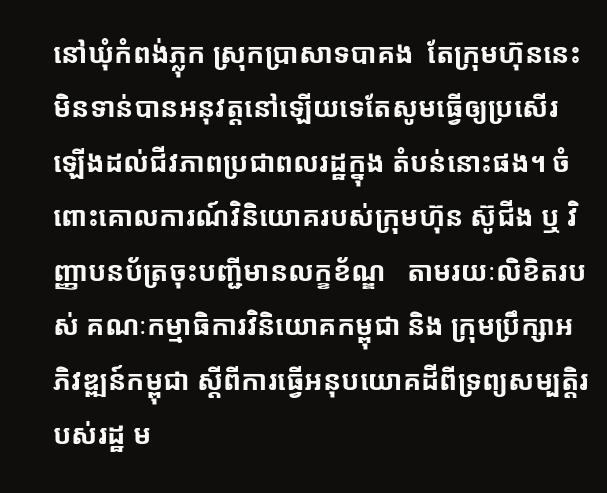នៅឃុំកំពង់ភ្លុក ស្រុកប្រាសាទបាគង  តែក្រុមហ៊ុននេះមិនទាន់បានអនុវត្តនៅឡើយទេតែសូមធ្វើឲ្យប្រសើរឡើងដល់ជីវភាពប្រជាពលរដ្ឋក្នុង តំបន់នោះផង។ ចំពោះគោលការណ៍វិនិយោគរបស់ក្រុមហ៊ុន ស៊ូជីង ឬ វិញ្ញាបនប័ត្រចុះបញ្ជីមានលក្ខខ័ណ្ឌ   តាមរយៈលិខិតរបស់ គណៈកម្មាធិការវិនិយោគកម្ពុជា និង ក្រុមប្រឹក្សាអភិវឌ្ឍន៍កម្ពុជា ស្តីពីការធ្វើអនុបយោគដីពីទ្រព្យសម្បត្តិរបស់រដ្ឋ ម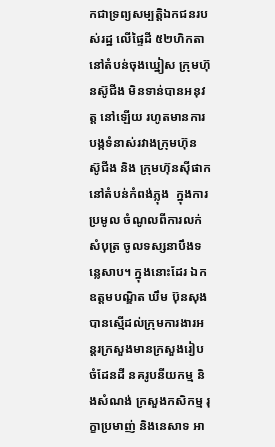កជាទ្រព្យសម្បត្តិឯកជនរបស់រដ្ឋ លើផ្ទៃដី ៥២ហិកតា នៅតំបន់ចុងឃ្នៀស ក្រុមហ៊ុនស៊ូជីង មិនទាន់បានអនុវត្ត នៅឡើយ រហូតមានការបង្កទំនាស់រវាងក្រុមហ៊ុន ស៊ូជីង និង ក្រុមហ៊ុនស៊ីផាក នៅតំបន់កំពង់ភ្លុង  ក្នុងការប្រមូល ចំណូលពីការលក់សំបុត្រ ចូលទស្សនាបឹងទន្លេសាប។ ក្នុងនោះដែរ ឯកឧត្តមបណ្ឌិត ឃឹម ប៊ុនសុង បានស្មើដល់ក្រុមការងារអន្តរក្រសួងមានក្រសួងរៀបចំដែនដី នគរូបនីយកម្ម និងសំណង់ ក្រសួងកសិកម្ម រុក្ខាប្រមាញ់ និងនេសាទ អា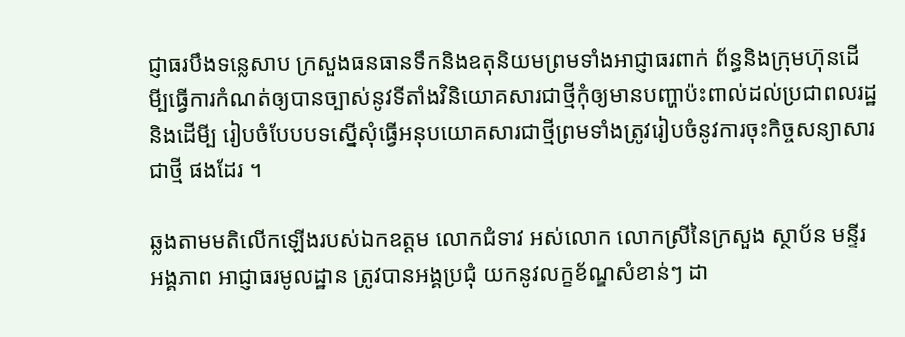ជ្ញាធរបឹងទន្លេសាប ក្រសួងធនធានទឹកនិងឧតុនិយមព្រមទាំងអាជ្ញាធរពាក់ ព័ន្ធនិងក្រុមហ៊ុនដើមី្បធ្វើការកំណត់ឲ្យបានច្បាស់នូវទីតាំងវិនិយោគសារជាថ្មីកុំឲ្យមានបញ្ហាប៉ះពាល់ដល់ប្រជាពលរដ្ឋនិងដើមី្ប រៀបចំបែបបទស្នើសុំធ្វើអនុបយោគសារជាថ្មីព្រមទាំងត្រូវរៀបចំនូវការចុះកិច្ចសន្យាសារជាថី្ម ផងដែរ ។

ឆ្លងតាមមតិលើកឡើងរបស់ឯកឧត្តម លោកជំទាវ អស់លោក លោកស្រីនៃក្រសួង ស្ថាប័ន មន្ទីរ អង្គភាព អាជ្ញាធរមូលដ្ឋាន ត្រូវបានអង្គប្រជុំ យកនូវលក្ខខ័ណ្ឌសំខាន់ៗ ដា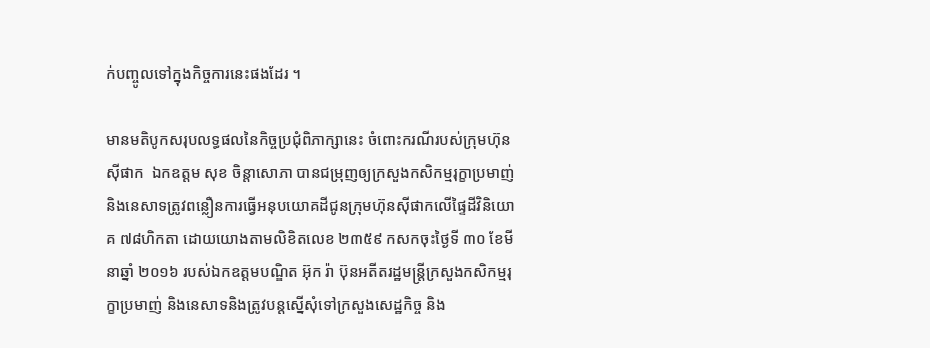ក់បញ្ចូលទៅក្នុងកិច្ចការនេះផងដែរ ។

មានមតិបូកសរុបលទ្ធផលនៃកិច្ចប្រជុំពិភាក្សានេះ ចំពោះករណីរបស់ក្រុមហ៊ុន ស៊ីផាក  ឯកឧត្តម សុខ ចិន្តាសោភា បានជម្រុញឲ្យក្រសួងកសិកម្មរុក្ខាប្រមាញ់ និងនេសាទត្រូវពន្លឿនការធ្វើអនុបយោគដីជូនក្រុមហ៊ុនស៊ីផាកលើផ្ទៃដីវិនិយោគ ៧៨ហិកតា ដោយយោងតាមលិខិតលេខ ២៣៥៩ កសកចុះថ្ងៃទី ៣០ ខែមីនាឆ្នាំ ២០១៦ របស់ឯកឧត្តមបណ្ឌិត អ៊ុក រ៉ា ប៊ុនអតីតរដ្ឋមន្ត្រីក្រសួងកសិកម្មរុក្ខាប្រមាញ់ និងនេសាទនិងត្រូវបន្តស្នើសុំទៅក្រសួងសេដ្ឋកិច្ច និង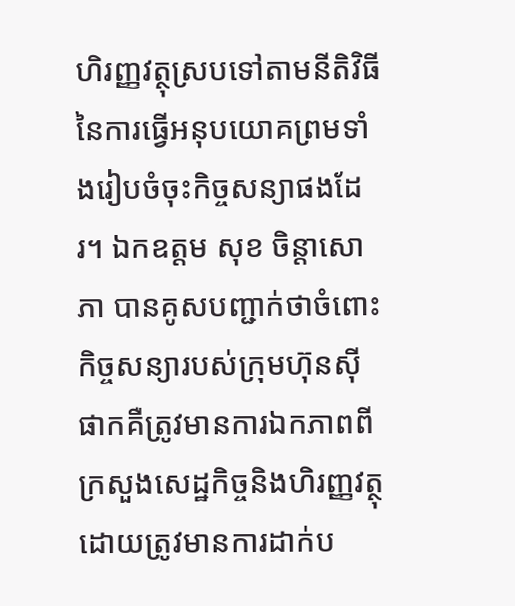ហិរញ្ញវត្ថុស្របទៅតាមនីតិវិធីនៃការធ្វើអនុបយោគព្រមទាំងរៀបចំចុះកិច្ចសន្យាផងដែរ។ ឯកឧត្តម សុខ ចិន្តាសោភា បានគូសបញ្ជាក់ថាចំពោះកិច្ចសន្យារបស់ក្រុមហ៊ុនស៊ីផាកគឺត្រូវមានការឯកភាពពីក្រសួងសេដ្ឋកិច្ចនិងហិរញ្ញវត្ថុដោយត្រូវមានការដាក់ប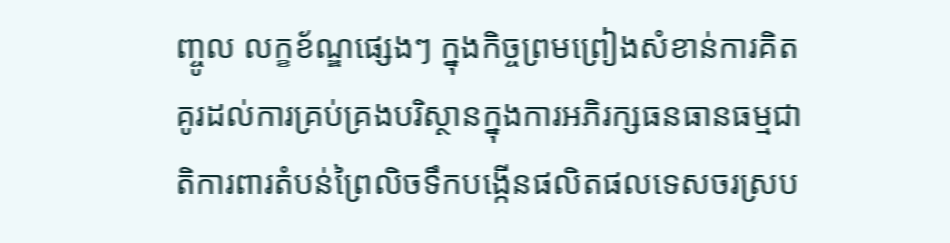ញ្ចូល លក្ខខ័ណ្ឌផ្សេងៗ ក្នុងកិច្ចព្រមព្រៀងសំខាន់ការគិតគូរដល់ការគ្រប់គ្រងបរិស្ថានក្នុងការអភិរក្សធនធានធម្មជាតិការពារតំបន់ព្រៃលិចទឹកបង្កើនផលិតផលទេសចរស្រប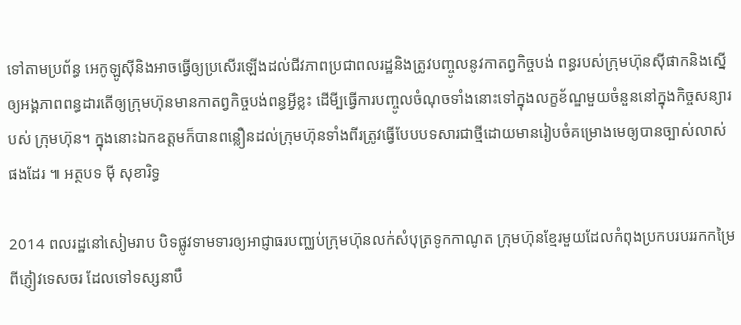ទៅតាមប្រព័ន្ធ អេកូឡូស៊ីនិងអាចធ្វើឲ្យប្រសើរឡើងដល់ជីវភាពប្រជាពលរដ្ឋនិងត្រូវបញ្ចូលនូវកាតព្វកិច្ចបង់ ពន្ធរបស់ក្រុមហ៊ុនស៊ីផាកនិងសើ្នឲ្យអង្គភាពពន្ធដារតើឲ្យក្រុមហ៊ុនមានកាតព្វកិច្ចបង់ពន្ធអ្វីខ្លះ ដើមី្បធ្វើការបញ្ចូលចំណុចទាំងនោះទៅក្នុងលក្ខខ័ណ្ឌមួយចំនួននៅក្នុងកិច្ចសន្យារបស់ ក្រុមហ៊ុន។ ក្នុងនោះឯកឧត្តមក៏បានពន្លឿនដល់ក្រុមហ៊ុនទាំងពីរត្រូវធ្វើបែបបទសារជាថ្មីដោយមានរៀបចំគម្រោងមេឲ្យបានច្បាស់លាស់ផងដែរ ៕ អត្ថបទ ម៉ី សុខារិទ្ធ

2014 ពលរដ្ឋនៅសៀមរាប បិទផ្លូវទាមទារឲ្យអាជ្ញាធរបញ្ឈប់ក្រុមហ៊ុនលក់សំបុត្រទូកកាណូត ក្រុមហ៊ុនខ្មែរមួយដែលកំពុងប្រកបរបររកកម្រៃពីភ្ញៀវទេសចរ ដែលទៅទស្សនាបឹ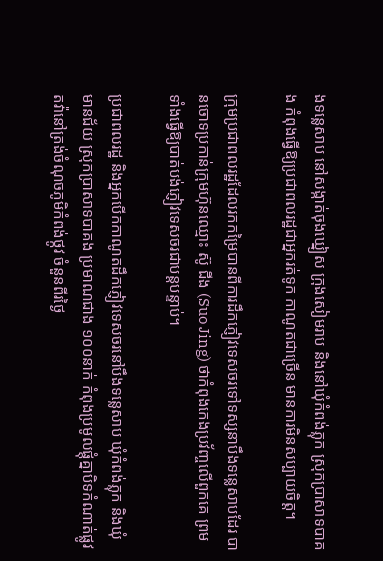ងទន្លេសាប នៅសង្កាត់ចុងឃ្នៀស ក្រុងសៀមរាប និងនៅឃុំកំពង់ភ្លុក ស្រុកប្រាសាទបាគង កំពុងធ្វើឱ្យប្រជាពលរដ្ឋជាអ្នករត់ទូក កាណូតជាច្រើន មានការមិនសប្បាយចិត្ត។

ក្រុមប្រជាពលរដ្ឋដែលរកកម្រៃបានពីការដឹកភ្ញៀវទេសចរទៅទស្សនាបឹងទន្លេសាបដែរ បានចោទប្រកាន់ក្រុមហ៊ុនឈ្មោះ ស៊ូ ជីង (Suo Jing) ថាកំពុងកេងប្រវ័ញ្ចលើពួកគេ ព្រមទាំងធ្វើឱ្យបាត់បង់ភ្ញៀវទេសចរជាបន្តបន្ទាប់។

ប្រជាពលរដ្ឋ និងអ្នកបើកកាណូតដឹកភ្ញៀវទេសចរនៅបឹងទន្លេសាប ឃុំកំពង់ភ្លុក និងឃុំមានជ័យ ស្រុកប្រាសាទបាគង ប្រមាណជាង ១០០នាក់ កំពុងប្រមូលផ្ដុំគ្នាបិទកំណាត់ផ្លូវតវ៉ានៅត្រង់ចំណុចភូមិកំពង់ថ្កូវ ចំនួនពីរថ្ងៃ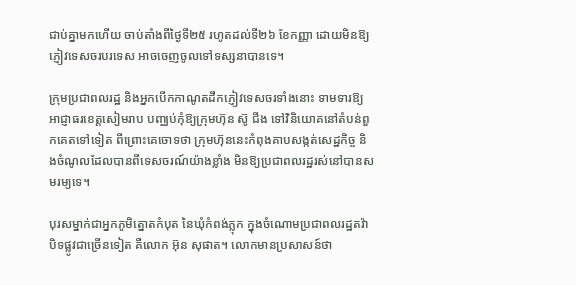ជាប់គ្នាមកហើយ ចាប់តាំងពីថ្ងៃទី២៥ រហូតដល់ទី២៦ ខែកញ្ញា ដោយមិនឱ្យភ្ញៀវទេសចរបរទេស អាចចេញចូលទៅទស្សនាបានទេ។

ក្រុមប្រជាពលរដ្ឋ និងអ្នកបើកកាណូតដឹកភ្ញៀវទេសចរទាំងនោះ ទាមទារឱ្យអាជ្ញាធរខេត្តសៀមរាប បញ្ឈប់កុំឱ្យក្រុមហ៊ុន ស៊ូ ជីង ទៅវិនិយោគនៅតំបន់ពួកគេតទៅទៀត ពីព្រោះគេចោទថា ក្រុមហ៊ុននេះកំពុងគាបសង្កត់សេដ្ឋកិច្ច និងចំណូលដែលបានពីទេសចរណ៍យ៉ាងខ្លាំង មិនឱ្យប្រជាពលរដ្ឋរស់នៅបានសមរម្យទេ។

បុរសម្នាក់ជាអ្នកភូមិត្នោតកំបុត នៃឃុំកំពង់ភ្លុក ក្នុងចំណោមប្រជាពលរដ្ឋតវ៉ាបិទផ្លូវជាច្រើនទៀត គឺលោក អ៊ុន សុផាត។ លោកមានប្រសាសន៍ថា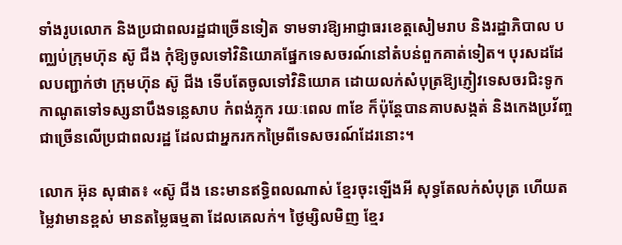ទាំងរូបលោក និងប្រជាពលរដ្ឋជាច្រើនទៀត ទាមទារឱ្យអាជ្ញាធរខេត្តសៀមរាប និងរដ្ឋាភិបាល បញ្ឈប់ក្រុមហ៊ុន ស៊ូ ជីង កុំឱ្យចូលទៅវិនិយោគផ្នែកទេសចរណ៍នៅតំបន់ពួកគាត់ទៀត។ បុរសដដែលបញ្ជាក់ថា ក្រុមហ៊ុន ស៊ូ ជីង ទើបតែចូលទៅវិនិយោគ ដោយលក់សំបុត្រឱ្យភ្ញៀវទេសចរជិះទូកកាណូតទៅទស្សនាបឹងទន្លេសាប កំពង់ភ្លុក រយៈពេល ៣ខែ ក៏ប៉ុន្តែបានគាបសង្កត់ និងកេងប្រវ័ញ្ចជាច្រើនលើប្រជាពលរដ្ឋ ដែលជាអ្នករកកម្រៃពីទេសចរណ៍ដែរនោះ។

លោក អ៊ុន សុផាត៖ «ស៊ូ ជីង នេះមានឥទ្ធិពលណាស់ ខ្មែរចុះឡើងអី សុទ្ធតែលក់សំបុត្រ ហើយតម្លៃវាមានខ្ពស់ មានតម្លៃធម្មតា ដែលគេលក់។ ថ្ងៃម្សិលមិញ ខ្មែរ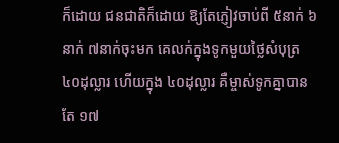ក៏ដោយ ជនជាតិក៏ដោយ ឱ្យតែភ្ញៀវចាប់ពី ៥នាក់ ៦នាក់ ៧នាក់ចុះមក គេលក់ក្នុងទូកមួយថ្លៃសំបុត្រ ៤០ដុល្លារ ហើយក្នុង ៤០ដុល្លារ គឺម្ចាស់ទូកគ្នាបានតែ ១៧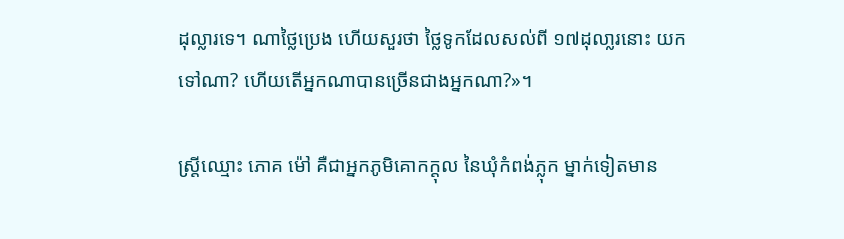ដុល្លារទេ។ ណាថ្លៃប្រេង ហើយសួរថា ថ្លៃទូកដែលសល់ពី ១៧ដុលា្លរនោះ យកទៅណា? ហើយតើអ្នកណាបានច្រើនជាងអ្នកណា?»។

ស្ត្រីឈ្មោះ ភោគ ម៉ៅ គឺជាអ្នកភូមិគោកក្ដុល នៃឃុំកំពង់ភ្លុក ម្នាក់ទៀតមាន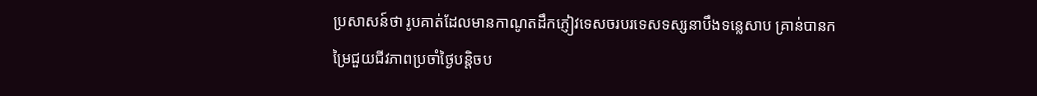ប្រសាសន៍ថា រូបគាត់ដែលមានកាណូតដឹកភ្ញៀវទេសចរបរទេសទស្សនាបឹងទន្លេសាប គ្រាន់បានកម្រៃជួយជីវភាពប្រចាំថ្ងៃបន្តិចប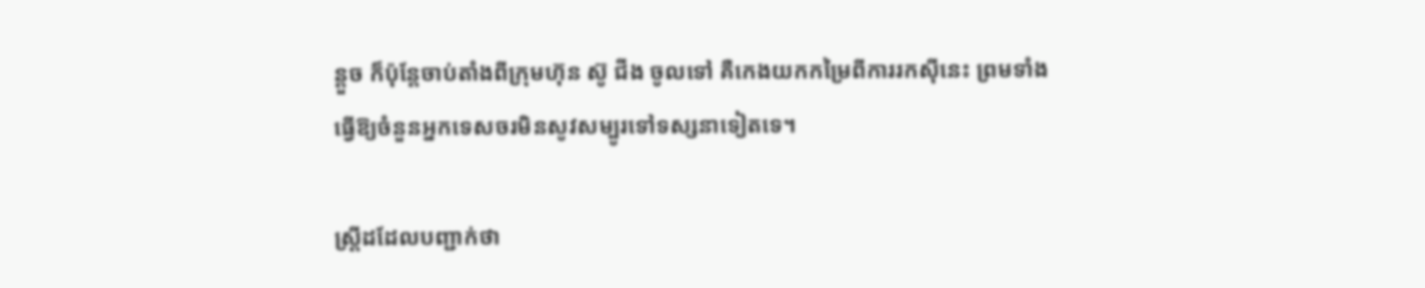ន្តួច ក៏ប៉ុន្តែចាប់តាំងពីក្រុមហ៊ុន ស៊ូ ជីង ចូលទៅ គឺកេងយកកម្រៃពីការរកស៊ីនេះ ព្រមទាំងធ្វើឱ្យចំនួនអ្នកទេសចរមិនសូវសម្បូរទៅទស្សនាទៀតទេ។

ស្ត្រីដដែលបញ្ជាក់ថា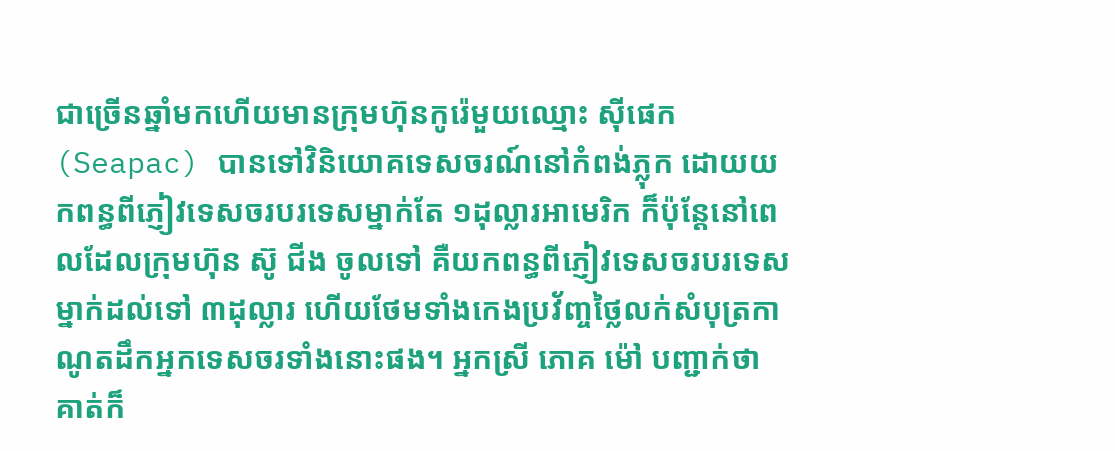ជាច្រើនឆ្នាំមកហើយមានក្រុមហ៊ុនកូរ៉េមួយឈ្មោះ ស៊ីផេក (Seapac) បានទៅវិនិយោគទេសចរណ៍នៅកំពង់ភ្លុក ដោយយកពន្ធពីភ្ញៀវទេសចរបរទេសម្នាក់តែ ១ដុល្លារអាមេរិក ក៏ប៉ុន្តែនៅពេលដែលក្រុមហ៊ុន ស៊ូ ជីង ចូលទៅ គឺយកពន្ធពីភ្ញៀវទេសចរបរទេសម្នាក់ដល់ទៅ ៣ដុល្លារ ហើយថែមទាំងកេងប្រវ័ញ្ចថ្លៃលក់សំបុត្រកាណូតដឹកអ្នកទេសចរទាំងនោះផង។ អ្នកស្រី ភោគ ម៉ៅ បញ្ជាក់ថា គាត់ក៏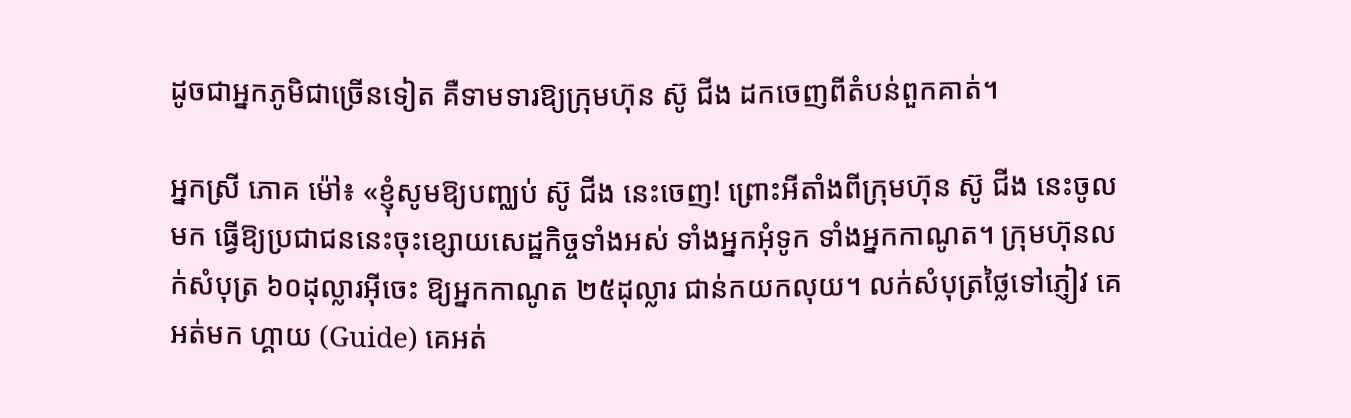ដូចជាអ្នកភូមិជាច្រើនទៀត គឺទាមទារឱ្យក្រុមហ៊ុន ស៊ូ ជីង ដកចេញពីតំបន់ពួកគាត់។

អ្នកស្រី ភោគ ម៉ៅ៖ «ខ្ញុំសូមឱ្យបញ្ឈប់ ស៊ូ ជីង នេះចេញ! ព្រោះអីតាំងពីក្រុមហ៊ុន ស៊ូ ជីង នេះចូលមក ធ្វើឱ្យប្រជាជននេះចុះខ្សោយសេដ្ឋកិច្ចទាំងអស់ ទាំងអ្នកអុំទូក ទាំងអ្នកកាណូត។ ក្រុមហ៊ុនលក់សំបុត្រ ៦០ដុល្លារអ៊ីចេះ ឱ្យអ្នកកាណូត ២៥ដុល្លារ ជាន់កយកលុយ។ លក់សំបុត្រថ្លៃទៅភ្ញៀវ គេអត់មក ហ្គាយ (Guide) គេអត់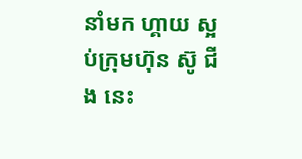នាំមក ហ្គាយ ស្អប់ក្រុមហ៊ុន ស៊ូ ជីង នេះ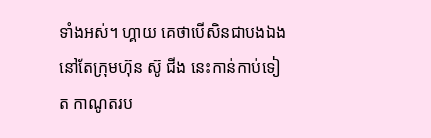ទាំងអស់។ ហ្គាយ គេថាបើសិនជាបងឯងនៅតែក្រុមហ៊ុន ស៊ូ ជីង នេះកាន់កាប់ទៀត កាណូតរប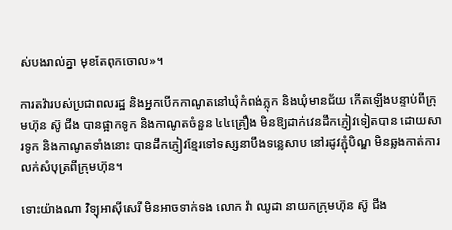ស់បងរាល់គ្នា មុខតែពុកចោល»។

ការតវ៉ារបស់ប្រជាពលរដ្ឋ និងអ្នកបើកកាណូតនៅឃុំកំពង់ភ្លុក និងឃុំមានជ័យ កើតឡើងបន្ទាប់ពីក្រុមហ៊ុន ស៊ូ ជីង បានផ្អាកទូក និងកាណូតចំនួន ៤៤គ្រឿង មិនឱ្យដាក់វេនដឹកភ្ញៀវទៀតបាន ដោយសារទូក និងកាណូតទាំងនោះ បានដឹកភ្ញៀវខ្មែរទៅទស្សនាបឹងទន្លេសាប នៅរដូវភ្ជុំបិណ្ឌ មិនឆ្លងកាត់ការលក់សំបុត្រពីក្រុមហ៊ុន។

ទោះយ៉ាងណា វិទ្យុអាស៊ីសេរី មិនអាចទាក់ទង លោក វ៉ា ឈូដា នាយកក្រុមហ៊ុន ស៊ូ ជីង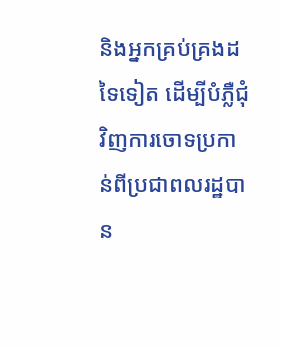និងអ្នកគ្រប់គ្រងដទៃទៀត ដើម្បីបំភ្លឺជុំវិញការចោទប្រកាន់ពីប្រជាពលរដ្ឋបាន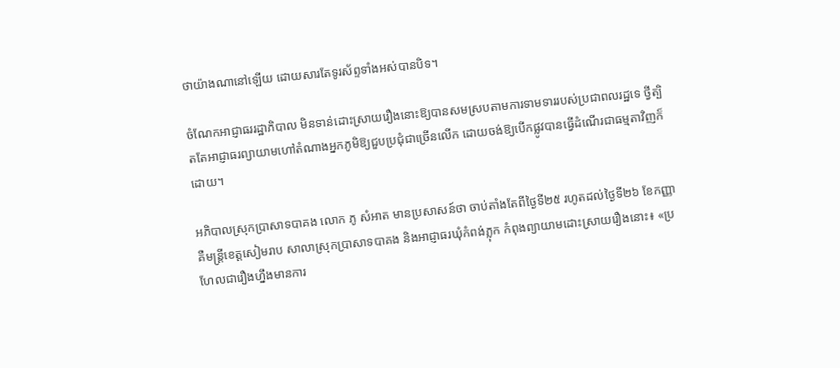ថាយ៉ាងណានៅឡើយ ដោយសារតែទូរស័ព្ទទាំងអស់បានបិទ។

ចំណែកអាជ្ញាធររដ្ឋាភិបាល មិនទាន់ដោះស្រាយរឿងនោះឱ្យបានសមស្របតាមការទាមទាររបស់ប្រជាពលរដ្ឋទេ ថ្វីត្បិតតែអាជ្ញាធរព្យាយាមហៅតំណាងអ្នកភូមិឱ្យជួបប្រជុំជាច្រើនលើក ដោយចង់ឱ្យបើកផ្លូវបានធ្វើដំណើរជាធម្មតាវិញក៏ដោយ។

អភិបាលស្រុកប្រាសាទបាគង លោក ភូ សំអាត មានប្រសាសន៍ថា ចាប់តាំងតែពីថ្ងៃទី២៥ រហូតដល់ថ្ងៃទី២៦ ខែកញ្ញា គឺមន្ត្រីខេត្តសៀមរាប សាលាស្រុកប្រាសាទបាគង និងអាជ្ញាធរឃុំកំពង់ភ្លុក កំពុងព្យាយាមដោះស្រាយរឿងនោះ៖ «ប្រហែលជារឿងហ្នឹងមានការ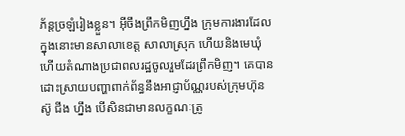ភ័ន្តច្រឡំរៀងខ្លួន។ អ៊ីចឹងព្រឹកមិញហ្នឹង ក្រុមការងារដែលក្នុងនោះមានសាលាខេត្ត សាលាស្រុក ហើយនិងមេឃុំ ហើយតំណាងប្រជាពលរដ្ឋចូលរួមដែរព្រឹកមិញ។ គេបានដោះស្រាយបញ្ហាពាក់ព័ន្ធនឹងអាជ្ញាប័ណ្ណរបស់ក្រុមហ៊ុន ស៊ូ ជីង ហ្នឹង បើសិនជាមានលក្ខណៈត្រូ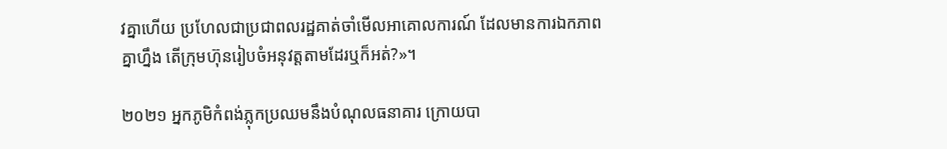វគ្នាហើយ ប្រហែលជាប្រជាពលរដ្ឋគាត់ចាំមើលអាគោលការណ៍ ដែលមានការឯកភាពគ្នាហ្នឹង តើក្រុមហ៊ុនរៀបចំអនុវត្តតាមដែរឬក៏អត់?»។

២០២១ អ្នកភូមិកំពង់ភ្លុកប្រឈមនឹងបំណុលធនាគារ ក្រោយបា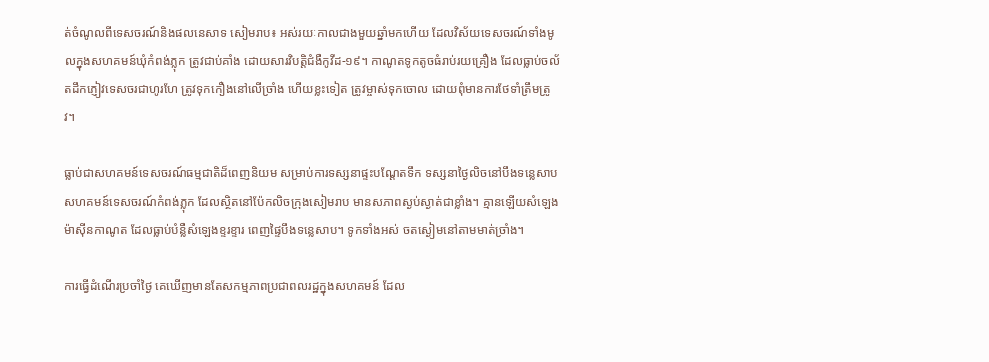ត់ចំណូលពីទេសចរណ៍និងផលនេសាទ សៀមរាប៖ អស់រយៈកាលជាងមួយឆ្នាំមកហើយ ដែលវិស័យទេសចរណ៍ទាំងមូលក្នុងសហគមន៍ឃុំកំពង់ភ្លុក ត្រូវជាប់គាំង ដោយសារវិបត្តិជំងឺកូវីដ-១៩។ កាណូតទូកតូចធំរាប់រយគ្រឿង ដែលធ្លាប់ចល័តដឹកភ្ញៀវទេសចរជាហូរហែ ត្រូវទុកកឿងនៅលើច្រាំង ហើយខ្លះទៀត ត្រូវម្ចាស់ទុកចោល ដោយពុំមានការថែទាំត្រឹមត្រូវ។

ធ្លាប់ជាសហគមន៍ទេសចរណ៍ធម្មជាតិដ៏ពេញនិយម សម្រាប់ការទស្សនាផ្ទះបណ្ដែតទឹក ទស្សនាថ្ងៃលិចនៅបឹងទន្លេសាប សហគមន៍ទេសចរណ៍កំពង់ភ្លុក ដែលស្ថិតនៅប៉ែកលិចក្រុងសៀមរាប មានសភាពស្ងប់ស្ងាត់ជាខ្លាំង។ គ្មានឡើយសំឡេងម៉ាស៊ីនកាណូត ដែលធ្លាប់បំន្លឺសំឡេងខ្ទរខ្ទារ ពេញផ្ទៃបឹងទន្លេសាប។ ទូកទាំងអស់ ចតស្ងៀមនៅតាមមាត់ច្រាំង។

ការធ្វើដំណើរប្រចាំថ្ងៃ គេឃើញមានតែសកម្មភាពប្រជាពលរដ្ឋក្នុងសហគមន៍ ដែល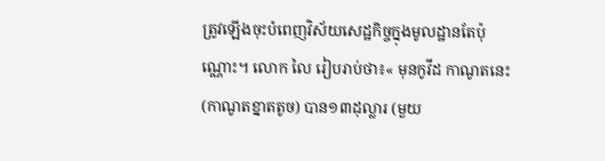ត្រូវឡើងចុះបំពេញវិស័យសេដ្ឋកិច្ចក្នុងមូលដ្ឋានតែប៉ុណ្ណោះ។ លោក លៃ រៀបរាប់ថា៖« មុនកូវីដ កាណូតនេះ (កាណូតខ្នាតតូច) បាន១៣ដុល្លារ (មួយ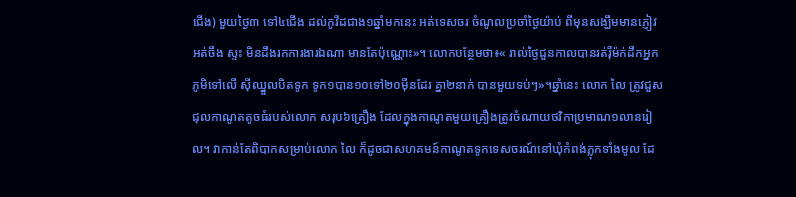ជើង) មួយថ្ងៃ៣ ទៅ៤ជើង ដល់កូវីដជាង១ឆ្នាំមកនេះ អត់ទេសចរ ចំណូលប្រចាំថ្ងៃយ៉ាប់ ពីមុនសង្ឃឹមមានភ្ញៀវ  អត់ចឹង ស្ទះ មិនដឹងរកការងារឯណា មានតែប៉ុណ្ណោះ»។ លោកបន្ថែមថា៖« រាល់ថ្ងៃជួនកាលបានរត់រ៉ឺម៉ក់ដឹកអ្នកភូមិទៅលើ ស៊ីឈ្នួលបិតទូក ទូក១បាន១០ទៅ២០ម៉ឺនដែរ គ្នា២នាក់ បានមួយទប់ៗ»។ឆ្នាំនេះ លោក លៃ ត្រូវជួសជុលកាណូតតូចធំរបស់លោក សរុប៦គ្រឿង ដែលក្នុងកាណូតមួយគ្រឿងត្រូវចំណាយថវិកាប្រមាណ១លានរៀល។ វាកាន់តែពិបាកសម្រាប់លោក លៃ ក៏ដូចជាសហគមន៍កាណូតទូកទេសចរណ៍នៅឃុំកំពង់ភ្លុកទាំងមូល ដែ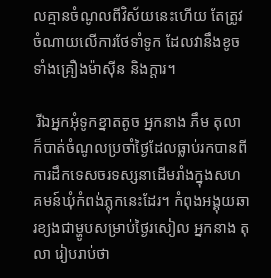លគ្មានចំណូលពីវិស័យនេះហើយ តែត្រូវចំណាយលើការថែទាំទូក ដែលវានឹងខូចទាំងគ្រឿងម៉ាស៊ីន និងក្ដារ។

 រីឯអ្នកអុំទូកខ្នាតតូច អ្នកនាង ភឹម តុលា ក៏បាត់ចំណូលប្រចាំថ្ងៃដែលធ្លាប់រកបានពីការដឹកទេសចរទស្សនាដើមរាំងក្នុងសហគមន៍ឃុំកំពង់ភ្លុកនេះដែរ។ កំពុងអង្គុយឆារខ្យងជាម្ហូបសម្រាប់ថ្ងៃរសៀល អ្នកនាង តុលា រៀបរាប់ថា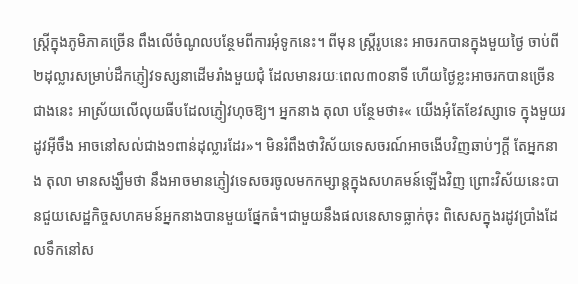ស្រ្ដីក្នុងភូមិភាគច្រើន ពឹងលើចំណូលបន្ថែមពីការអុំទូកនេះ។ ពីមុន ស្រ្ដីរូបនេះ អាចរកបានក្នុងមួយថ្ងៃ ចាប់ពី២ដុល្លារសម្រាប់ដឹកភ្ញៀវទស្សនាដើមរាំងមួយជុំ ដែលមានរយៈពេល៣០នាទី ហើយថ្ងៃខ្លះអាចរកបានច្រើនជាងនេះ អាស្រ័យលើលុយធីបដែលភ្ញៀវហុចឱ្យ។ អ្នកនាង តុលា បន្ថែមថា៖« យើងអុំតែខែវស្សាទេ ក្នុងមួយរដូវអ៊ីចឹង អាចនៅសល់ជាង១ពាន់ដុល្លារដែរ»។ មិនរំពឹងថាវិស័យទេសចរណ៍អាចងើបវិញឆាប់ៗក្ដី តែអ្នកនាង តុលា មានសង្ឃឹមថា នឹងអាចមានភ្ញៀវទេសចរចូលមកកម្សាន្តក្នុងសហគមន៍ឡើងវិញ ព្រោះវិស័យនេះបានជួយសេដ្ឋកិច្ចសហគមន៍អ្នកនាងបានមួយផ្នែកធំ។ជាមួយនឹងផលនេសាទធ្លាក់ចុះ ពិសេសក្នុងរដូវប្រាំងដែលទឹកនៅស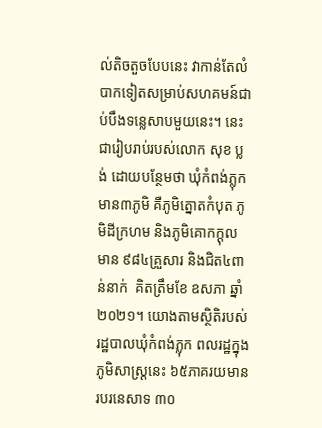ល់តិចតួចបែបនេះ វាកាន់តែលំបាកទៀតសម្រាប់សហគមន៍ជាប់បឹងទន្លេសាបមួយនេះ។ នេះជារៀបរាប់របស់លោក សុខ ប្លង់ ដោយបន្ថែមថា ឃុំកំពង់ភ្លុក មាន៣ភូមិ គឺភូមិត្នោតកំបុត ភូមិដីក្រហម និងភូមិគោកក្ដុល មាន ៩៨៤គ្រួសារ និងជិត៤ពាន់នាក់  គិតត្រឹមខែ ឧសភា ឆ្នាំ២០២១។ យោងតាមស្ថិតិរបស់រដ្ឋបាលឃុំកំពង់ភ្លុក ពលរដ្ឋក្នុងភូមិសាស្រ្ដនេះ ៦៥ភាគរយមានរបរនេសាទ ៣០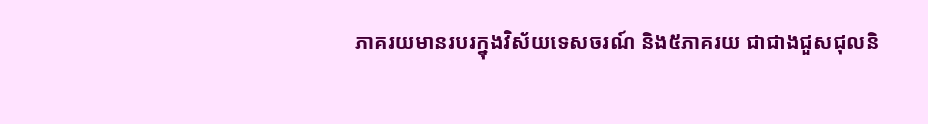ភាគរយមានរបរក្នុងវិស័យទេសចរណ៍ និង៥ភាគរយ ជាជាងជួសជុលនិ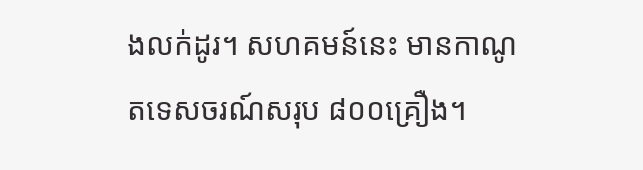ងលក់ដូរ។ សហគមន៍នេះ មានកាណូតទេសចរណ៍សរុប ៨០០គ្រឿង។